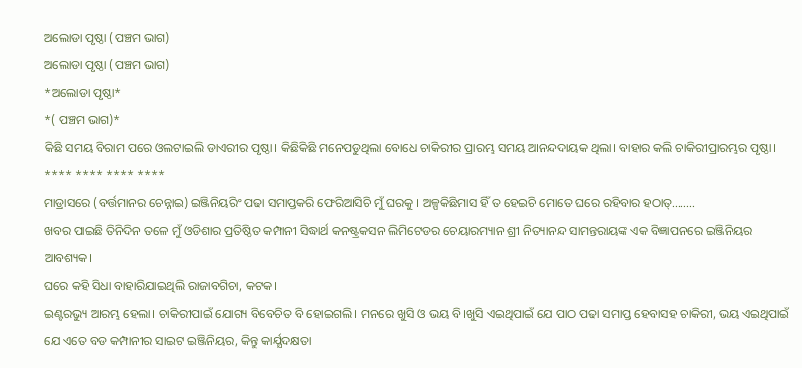ଅଲୋଡା ପୃଷ୍ଠା (ପଞ୍ଚମ ଭାଗ)
ଅଲୋଡା ପୃଷ୍ଠା (ପଞ୍ଚମ ଭାଗ)
*ଅଲୋଡା ପୃଷ୍ଠା*
*( ପଞ୍ଚମ ଭାଗ)*
କିଛି ସମୟ ବିରାମ ପରେ ଓଲଟାଇଲି ଡାଏରୀର ପୃଷ୍ଠା। କିଛିକିଛି ମନେପଡୁଥିଲା ବୋଧେ ଚାକିରୀର ପ୍ରାରମ୍ଭ ସମୟ ଆନନ୍ଦଦାୟକ ଥିଲା। ବାହାର କଲି ଚାକିରୀପ୍ରାରମ୍ଭର ପୃଷ୍ଠା।
**** **** **** ****
ମାଡ୍ରାସରେ (ବର୍ତ୍ତମାନର ଚେନ୍ନାଇ) ଇଞ୍ଜିନିୟରିଂ ପଢା ସମାପ୍ତକରି ଫେରିଆସିଚି ମୁଁ ଘରକୁ । ଅଳ୍ପକିଛିମାସ ହିଁ ତ ହେଇଚି ମୋତେ ଘରେ ରହିବାର ହଠାତ୍........
ଖବର ପାଇଛି ତିନିଦିନ ତଳେ ମୁଁ ଓଡିଶାର ପ୍ରତିଷ୍ଠିତ କମ୍ପାନୀ ସିଦ୍ଧାର୍ଥ କନଷ୍ଟ୍ରକସନ ଲିମିଟେଡର ଚେୟାରମ୍ୟାନ ଶ୍ରୀ ନିତ୍ୟାନନ୍ଦ ସାମନ୍ତରାୟଙ୍କ ଏକ ବିଜ୍ଞାପନରେ ଇଞ୍ଜିନିୟର ଆବଶ୍ୟକ।
ଘରେ କହି ସିଧା ବାହାରିଯାଇଥିଲି ରାଜାବଗିଚା, କଟକ।
ଇଣ୍ଟରଭ୍ୟୁ ଆରମ୍ଭ ହେଲା। ଚାକିରୀପାଇଁ ଯୋଗ୍ୟ ବିବେଚିତ ବି ହୋଇଗଲି। ମନରେ ଖୁସି ଓ ଭୟ ବି।ଖୁସି ଏଇଥିପାଇଁ ଯେ ପାଠ ପଢା ସମାପ୍ତ ହେବାସହ ଚାକିରୀ, ଭୟ ଏଇଥିପାଇଁ ଯେ ଏତେ ବଡ କମ୍ପାନୀର ସାଇଟ ଇଞ୍ଜିନିୟର, କିନ୍ତୁ କାର୍ଯ୍ଯଦକ୍ଷତା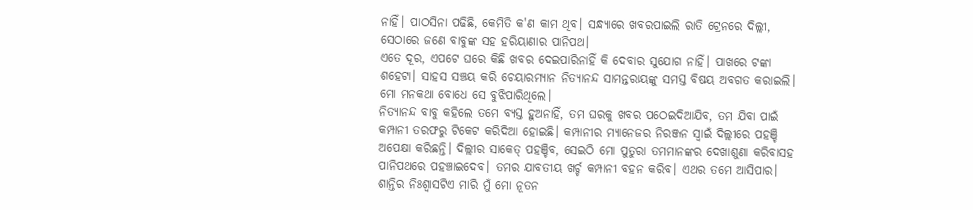ନାହିଁ। ପାଠସିନା ପଢିଛି, କେମିତି କ'ଣ କାମ ଥିବ। ସନ୍ଧ୍ୟାରେ ଖବରପାଇଲି ରାତି ଟ୍ରେନରେ ଦିଲ୍ଲୀ, ସେଠାରେ ଜଣେ ବାବୁଙ୍କ ସହ ହରିୟାଣାର ପାନିପଥ।
ଏତେ ଦୂର, ଏପଟେ ଘରେ କିଛି ଖବର ଦେଇପାରିନାହିଁ କି ଦେବାର ସୁଯୋଗ ନାହିଁ। ପାଖରେ ଟଙ୍କା ଶହେଟା। ସାହସ ସଞ୍ଚୟ କରି ଚେୟାରମ୍ୟାନ ନିତ୍ୟାନନ୍ଦ ସାମନ୍ତରାୟଙ୍କୁ ସମସ୍ତ ବିଷୟ ଅବଗତ କରାଇଲି। ମୋ ମନକଥା ବୋଧେ ସେ ବୁଝିପାରିଥିଲେ।
ନିତ୍ୟାନନ୍ଦ ବାବୁ କହିଲେ ତମେ ବ୍ୟସ୍ତ ହୁଅନାହିଁ, ତମ ଘରକୁ ଖବର ପଠେଇଦିଆଯିବ, ତମ ଯିବା ପାଇଁ କମ୍ପାନୀ ତରଫରୁ ଟିକେଟ କରିଦିଆ ହୋଇଛି। କମ୍ପାନୀର ମ୍ୟାନେଜର ନିରଞ୍ଜନ ସ୍ୱାଇଁ ଦିଲ୍ଲୀରେ ପହଞ୍ଚି ଅପେକ୍ଷା କରିଛନ୍ତି। ଦିଲ୍ଲୀର ସାକେତ୍ ପହଞ୍ଚିବ, ସେଇଠି ମୋ ପୁତୁରା ତମମାନଙ୍କର ଦେଖାଶୁଣା କରିବାସହ ପାନିପଥରେ ପହଞ୍ଚାଇଦେବ। ତମର ଯାବତୀୟ ଖର୍ଚ୍ଚ କମ୍ପାନୀ ବହନ କରିବ। ଏଥର ତମେ ଆସିପାର।
ଶାନ୍ତିର ନିଃଶ୍ୱାସଟିଏ ମାରି ମୁଁ ମୋ ନୂତନ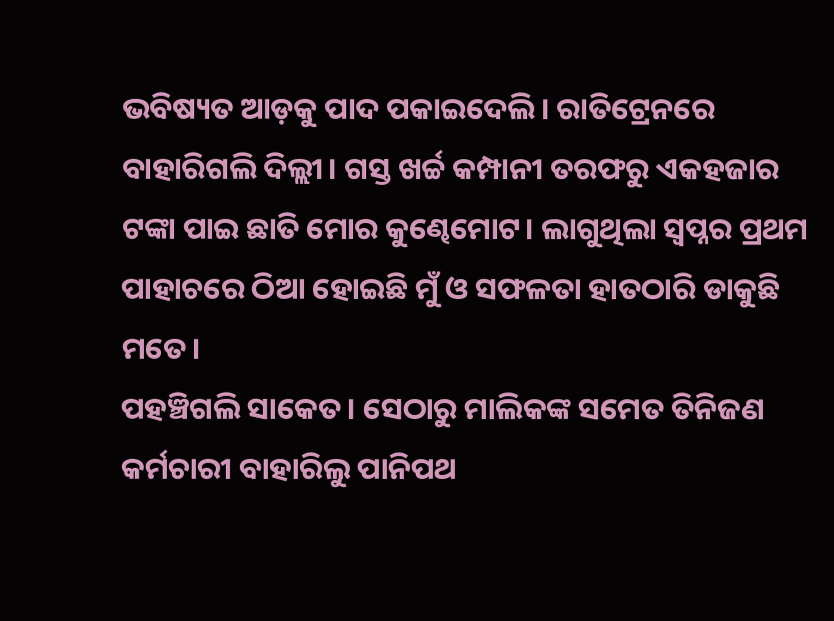ଭବିଷ୍ୟତ ଆଡ଼କୁ ପାଦ ପକାଇଦେଲି। ରାତିଟ୍ରେନରେ ବାହାରିଗଲି ଦିଲ୍ଲୀ। ଗସ୍ତ ଖର୍ଚ୍ଚ କମ୍ପାନୀ ତରଫରୁ ଏକହଜାର ଟଙ୍କା ପାଇ ଛାତି ମୋର କୁଣ୍ଢେମୋଟ। ଲାଗୁଥିଲା ସ୍ୱପ୍ନର ପ୍ରଥମ ପାହାଚରେ ଠିଆ ହୋଇଛି ମୁଁ ଓ ସଫଳତା ହାତଠାରି ଡାକୁଛି ମତେ।
ପହଞ୍ଚିଗଲି ସାକେତ। ସେଠାରୁ ମାଲିକଙ୍କ ସମେତ ତିନିଜଣ କର୍ମଚାରୀ ବାହାରିଲୁ ପାନିପଥ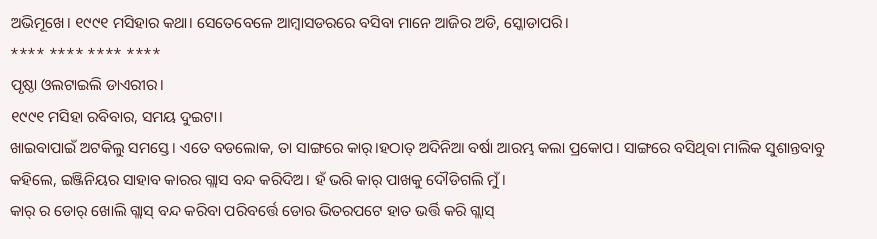ଅଭିମୂଖେ। ୧୯୯୧ ମସିହାର କଥା। ସେତେବେଳେ ଆମ୍ୱାସଡରରେ ବସିବା ମାନେ ଆଜିର ଅଡି, ସ୍କୋଡାପରି।
**** **** **** ****
ପୃଷ୍ଠା ଓଲଟାଇଲି ଡାଏରୀର।
୧୯୯୧ ମସିହା ରବିବାର, ସମୟ ଦୁଇଟା।
ଖାଇବାପାଇଁ ଅଟକିଲୁ ସମସ୍ତେ। ଏତେ ବଡଲୋକ, ତା ସାଙ୍ଗରେ କାର୍।ହଠାତ୍ ଅଦିନିଆ ବର୍ଷା ଆରମ୍ଭ କଲା ପ୍ରକୋପ। ସାଙ୍ଗରେ ବସିଥିବା ମାଲିକ ସୁଶାନ୍ତବାବୁ କହିଲେ, ଇଞ୍ଜିନିୟର ସାହାବ କାରର ଗ୍ଲାସ ବନ୍ଦ କରିଦିଅ। ହଁ ଭରି କାର୍ ପାଖକୁ ଦୌଡିଗଲି ମୁଁ।
କାର୍ ର ଡୋର୍ ଖୋଲି ଗ୍ଲାସ୍ ବନ୍ଦ କରିବା ପରିବର୍ତ୍ତେ ଡୋର ଭିତରପଟେ ହାତ ଭର୍ତ୍ତି କରି ଗ୍ଲାସ୍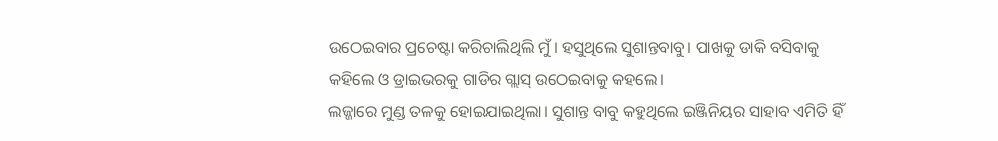ଉଠେଇବାର ପ୍ରଚେଷ୍ଟା କରିଚାଲିଥିଲି ମୁଁ। ହସୁଥିଲେ ସୁଶାନ୍ତବାବୁ। ପାଖକୁ ଡାକି ବସିବାକୁ କହିଲେ ଓ ଡ୍ରାଇଭରକୁ ଗାଡିର ଗ୍ଲାସ୍ ଉଠେଇବାକୁ କହଲେ।
ଲଜ୍ଜାରେ ମୁଣ୍ଡ ତଳକୁ ହୋଇଯାଇଥିଲା। ସୁଶାନ୍ତ ବାବୁ କହୁଥିଲେ ଇଞ୍ଜିନିୟର ସାହାବ ଏମିତି ହିଁ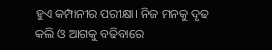ହୁଏ କମ୍ପାନୀର ପରୀକ୍ଷା। ନିଜ ମନକୁ ଦୃଢ କଲି ଓ ଆଗକୁ ବଢିବାରେ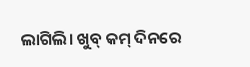ଲାଗିଲି। ଖୁବ୍ କମ୍ ଦିନରେ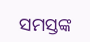ସମସ୍ତଙ୍କ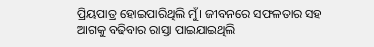ପ୍ରିୟପାତ୍ର ହୋଇପାରିଥିଲି ମୁଁ। ଜୀବନରେ ସଫଳତାର ସହ ଆଗକୁ ବଢିବାର ରାସ୍ତା ପାଇଯାଇଥିଲି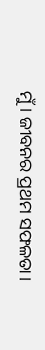ମୁଁ। ଜୀବନର ପ୍ରଥମ ସଫଳତା।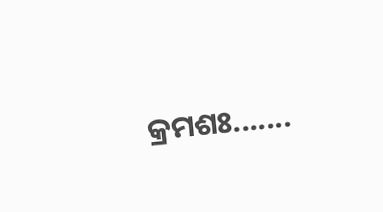କ୍ରମଶଃ.......